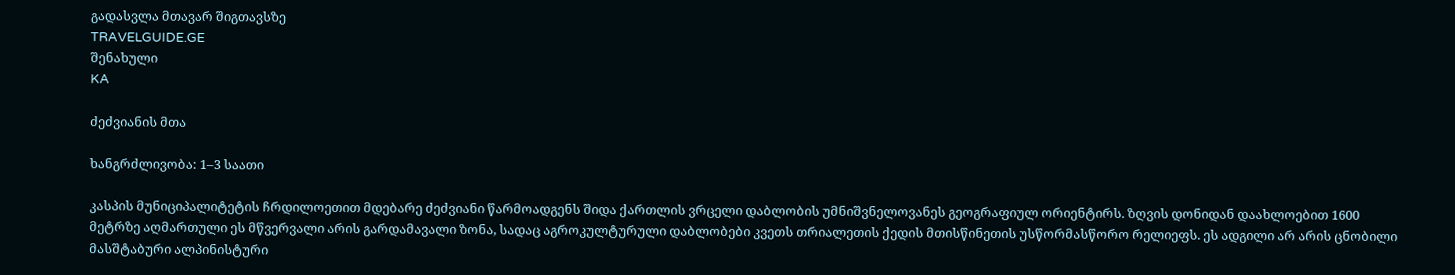გადასვლა მთავარ შიგთავსზე
TRAVELGUIDE.GE
შენახული
KA

ძეძვიანის მთა

ხანგრძლივობა: 1–3 საათი

კასპის მუნიციპალიტეტის ჩრდილოეთით მდებარე ძეძვიანი წარმოადგენს შიდა ქართლის ვრცელი დაბლობის უმნიშვნელოვანეს გეოგრაფიულ ორიენტირს. ზღვის დონიდან დაახლოებით 1600 მეტრზე აღმართული ეს მწვერვალი არის გარდამავალი ზონა, სადაც აგროკულტურული დაბლობები კვეთს თრიალეთის ქედის მთისწინეთის უსწორმასწორო რელიეფს. ეს ადგილი არ არის ცნობილი მასშტაბური ალპინისტური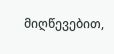მიღწევებით,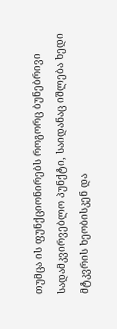თუმცა ის ფუნქციონირებს როგორც ბუნებრივი სადამკვირვებლო პუნქტი, საიდანაც იშლება ხედი მტკვრის ხეობისკენ და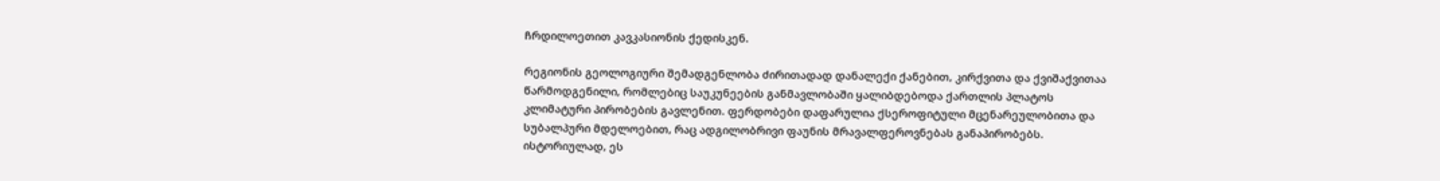ჩრდილოეთით კავკასიონის ქედისკენ.

რეგიონის გეოლოგიური შემადგენლობა ძირითადად დანალექი ქანებით, კირქვითა და ქვიშაქვითაა წარმოდგენილი, რომლებიც საუკუნეების განმავლობაში ყალიბდებოდა ქართლის პლატოს კლიმატური პირობების გავლენით. ფერდობები დაფარულია ქსეროფიტული მცენარეულობითა და სუბალპური მდელოებით, რაც ადგილობრივი ფაუნის მრავალფეროვნებას განაპირობებს. ისტორიულად, ეს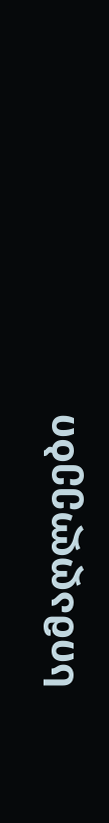სიმაღლეები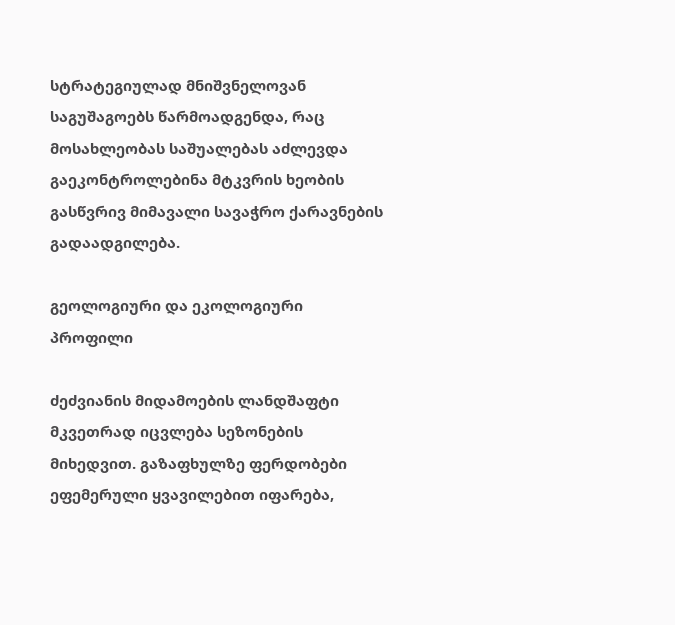სტრატეგიულად მნიშვნელოვან საგუშაგოებს წარმოადგენდა, რაც მოსახლეობას საშუალებას აძლევდა გაეკონტროლებინა მტკვრის ხეობის გასწვრივ მიმავალი სავაჭრო ქარავნების გადაადგილება.

გეოლოგიური და ეკოლოგიური პროფილი

ძეძვიანის მიდამოების ლანდშაფტი მკვეთრად იცვლება სეზონების მიხედვით. გაზაფხულზე ფერდობები ეფემერული ყვავილებით იფარება,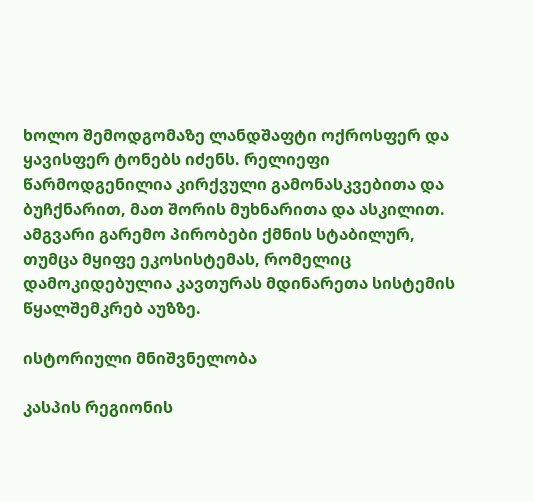ხოლო შემოდგომაზე ლანდშაფტი ოქროსფერ და ყავისფერ ტონებს იძენს. რელიეფი წარმოდგენილია კირქვული გამონასკვებითა და ბუჩქნარით, მათ შორის მუხნარითა და ასკილით. ამგვარი გარემო პირობები ქმნის სტაბილურ, თუმცა მყიფე ეკოსისტემას, რომელიც დამოკიდებულია კავთურას მდინარეთა სისტემის წყალშემკრებ აუზზე.

ისტორიული მნიშვნელობა

კასპის რეგიონის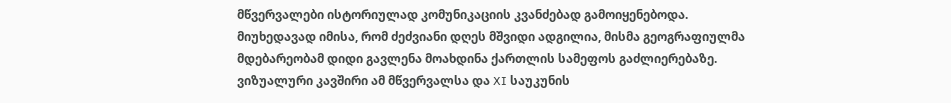მწვერვალები ისტორიულად კომუნიკაციის კვანძებად გამოიყენებოდა. მიუხედავად იმისა, რომ ძეძვიანი დღეს მშვიდი ადგილია, მისმა გეოგრაფიულმა მდებარეობამ დიდი გავლენა მოახდინა ქართლის სამეფოს გაძლიერებაზე. ვიზუალური კავშირი ამ მწვერვალსა და XI საუკუნის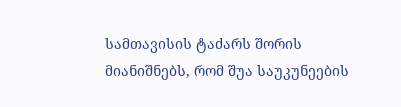სამთავისის ტაძარს შორის მიანიშნებს, რომ შუა საუკუნეების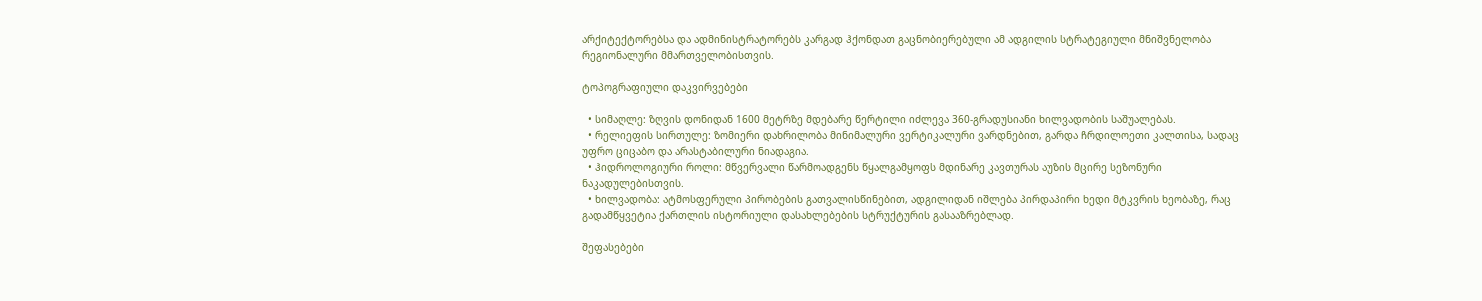არქიტექტორებსა და ადმინისტრატორებს კარგად ჰქონდათ გაცნობიერებული ამ ადგილის სტრატეგიული მნიშვნელობა რეგიონალური მმართველობისთვის.

ტოპოგრაფიული დაკვირვებები

  • სიმაღლე: ზღვის დონიდან 1600 მეტრზე მდებარე წერტილი იძლევა 360-გრადუსიანი ხილვადობის საშუალებას.
  • რელიეფის სირთულე: ზომიერი დახრილობა მინიმალური ვერტიკალური ვარდნებით, გარდა ჩრდილოეთი კალთისა, სადაც უფრო ციცაბო და არასტაბილური ნიადაგია.
  • ჰიდროლოგიური როლი: მწვერვალი წარმოადგენს წყალგამყოფს მდინარე კავთურას აუზის მცირე სეზონური ნაკადულებისთვის.
  • ხილვადობა: ატმოსფერული პირობების გათვალისწინებით, ადგილიდან იშლება პირდაპირი ხედი მტკვრის ხეობაზე, რაც გადამწყვეტია ქართლის ისტორიული დასახლებების სტრუქტურის გასააზრებლად.

შეფასებები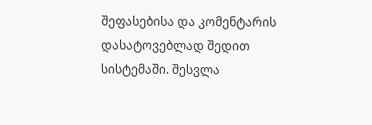შეფასებისა და კომენტარის დასატოვებლად შედით სისტემაში. შესვლა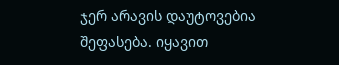ჯერ არავის დაუტოვებია შეფასება. იყავით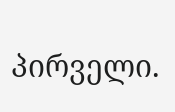პირველი.